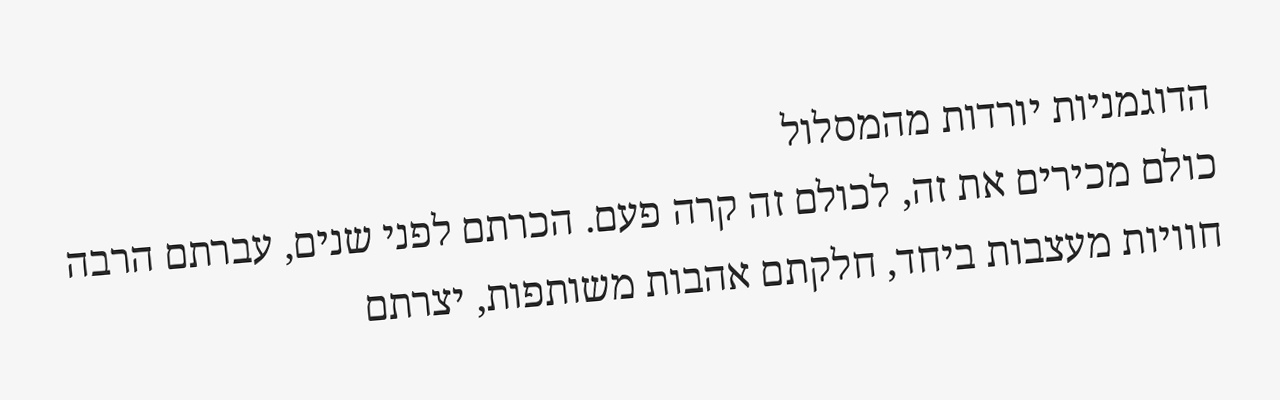הדוגמניות יורדות מהמסלול
כולם מכירים את זה, לכולם זה קרה פעם. הכרתם לפני שנים, עברתם הרבה חוויות מעצבות ביחד, חלקתם אהבות משותפות, יצרתם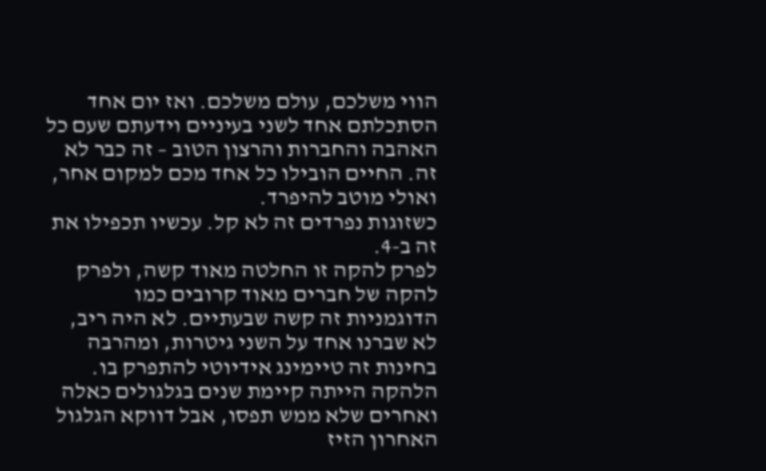הווי משלכם, עולם משלכם. ואז יום אחד הסתכלתם אחד לשני בעיניים וידעתם שעם כל האהבה והחברות והרצון הטוב – זה כבר לא זה. החיים הובילו כל אחד מכם למקום אחר, ואולי מוטב להיפרד.
כשזוגות נפרדים זה לא קל. עכשיו תכפילו את זה ב-4.
לפרק להקה זו החלטה מאוד קשה, ולפרק להקה של חברים מאוד קרובים כמו הדוגמניות זה קשה שבעתיים. לא היה ריב, לא שברנו אחד על השני גיטרות, ומהרבה בחינות זה טיימינג אידיוטי להתפרק בו. הלהקה הייתה קיימת שנים בגלגולים כאלה ואחרים שלא ממש תפסו, אבל דווקא הגלגול האחרון הזיז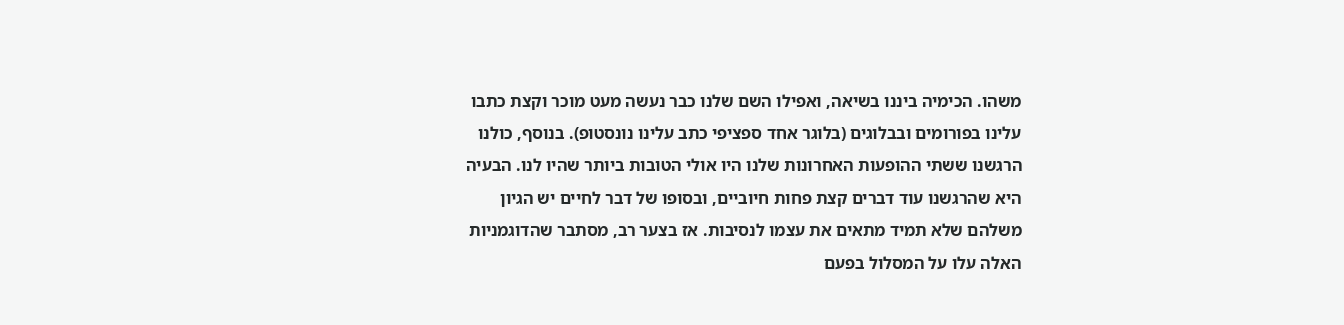משהו. הכימיה ביננו בשיאה, ואפילו השם שלנו כבר נעשה מעט מוכר וקצת כתבו עלינו בפורומים ובבלוגים (בלוגר אחד ספציפי כתב עלינו נונסטופ). בנוסף, כולנו הרגשנו ששתי ההופעות האחרונות שלנו היו אולי הטובות ביותר שהיו לנו. הבעיה היא שהרגשנו עוד דברים קצת פחות חיוביים, ובסופו של דבר לחיים יש הגיון משלהם שלא תמיד מתאים את עצמו לנסיבות. אז בצער רב, מסתבר שהדוגמניות האלה עלו על המסלול בפעם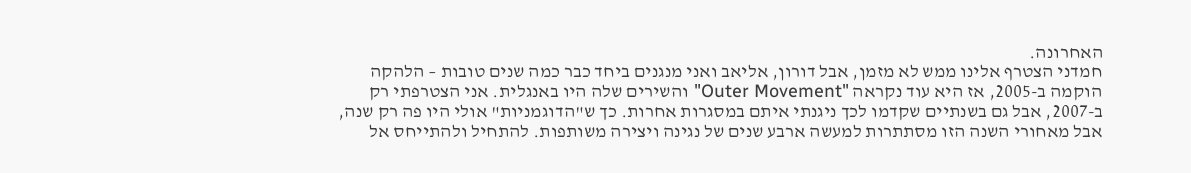האחרונה.
חמדני הצטרף אלינו ממש לא מזמן, אבל דורון, אליאב ואני מנגנים ביחד כבר כמה שנים טובות – הלהקה הוקמה ב-2005, אז היא עוד נקראה "Outer Movement" והשירים שלה היו באנגלית. אני הצטרפתי רק ב-2007, אבל גם בשנתיים שקדמו לכך ניגנתי איתם במסגרות אחרות. כך ש"הדוגמניות" אולי היו פה רק שנה, אבל מאחורי השנה הזו מסתתרות למעשה ארבע שנים של נגינה ויצירה משותפות. להתחיל ולהתייחס אל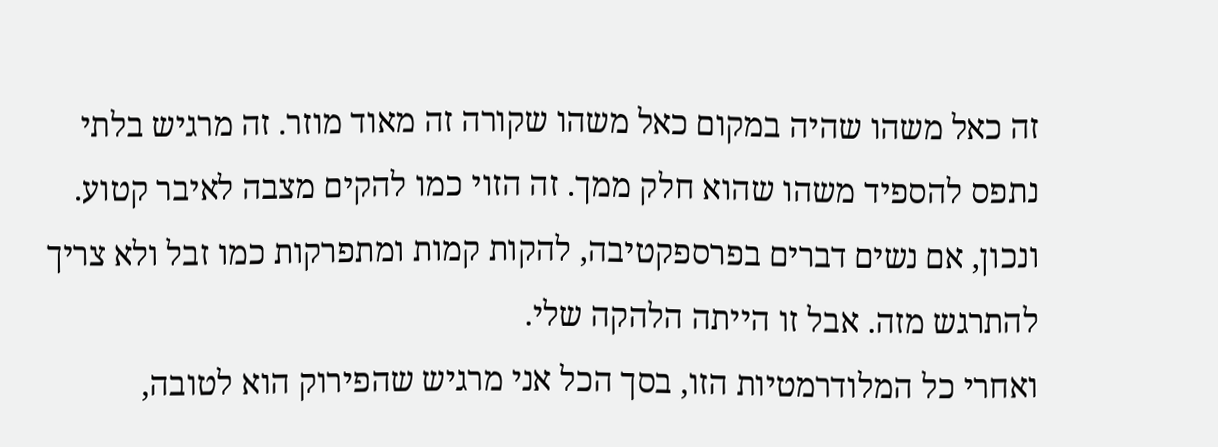זה כאל משהו שהיה במקום כאל משהו שקורה זה מאוד מוזר. זה מרגיש בלתי נתפס להספיד משהו שהוא חלק ממך. זה הזוי כמו להקים מצבה לאיבר קטוע. ונכון, אם נשים דברים בפרספקטיבה, להקות קמות ומתפרקות כמו זבל ולא צריך להתרגש מזה. אבל זו הייתה הלהקה שלי.
ואחרי כל המלודרמטיות הזו, בסך הכל אני מרגיש שהפירוק הוא לטובה,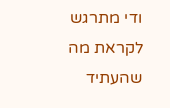ודי מתרגש לקראת מה שהעתיד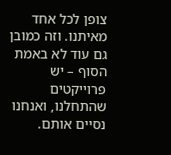צופן לכל אחד מאיתנו. וזה כמובן גם עוד לא באמת הסוף – יש פרוייקטים שהתחלנו, ואנחנו נסיים אותם.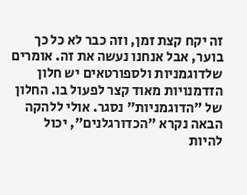זה יקח קצת זמן, וזה כבר לא כל כך בוער, אבל אנחנו נעשה את זה. אומרים שלדוגמניות ולספורטאים יש חלון הזדמנויות מאוד קצר לפעול בו. החלון של "הדוגמניות" נסגר. אולי ללהקה הבאה נקרא "הכדורגלנים", יכול להיות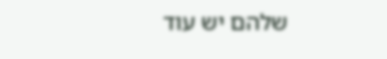שלהם יש עוד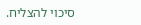סיכוי להצליח.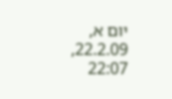יום א, 22.2.09, 22:07